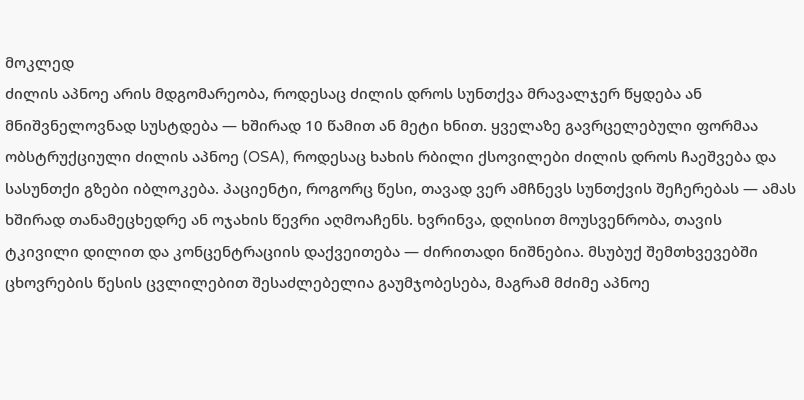მოკლედ
ძილის აპნოე არის მდგომარეობა, როდესაც ძილის დროს სუნთქვა მრავალჯერ წყდება ან მნიშვნელოვნად სუსტდება — ხშირად 10 წამით ან მეტი ხნით. ყველაზე გავრცელებული ფორმაა ობსტრუქციული ძილის აპნოე (OSA), როდესაც ხახის რბილი ქსოვილები ძილის დროს ჩაეშვება და სასუნთქი გზები იბლოკება. პაციენტი, როგორც წესი, თავად ვერ ამჩნევს სუნთქვის შეჩერებას — ამას ხშირად თანამეცხედრე ან ოჯახის წევრი აღმოაჩენს. ხვრინვა, დღისით მოუსვენრობა, თავის ტკივილი დილით და კონცენტრაციის დაქვეითება — ძირითადი ნიშნებია. მსუბუქ შემთხვევებში ცხოვრების წესის ცვლილებით შესაძლებელია გაუმჯობესება, მაგრამ მძიმე აპნოე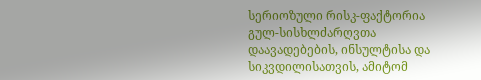სერიოზული რისკ-ფაქტორია გულ-სისხლძარღვთა დაავადებების, ინსულტისა და სიკვდილისათვის, ამიტომ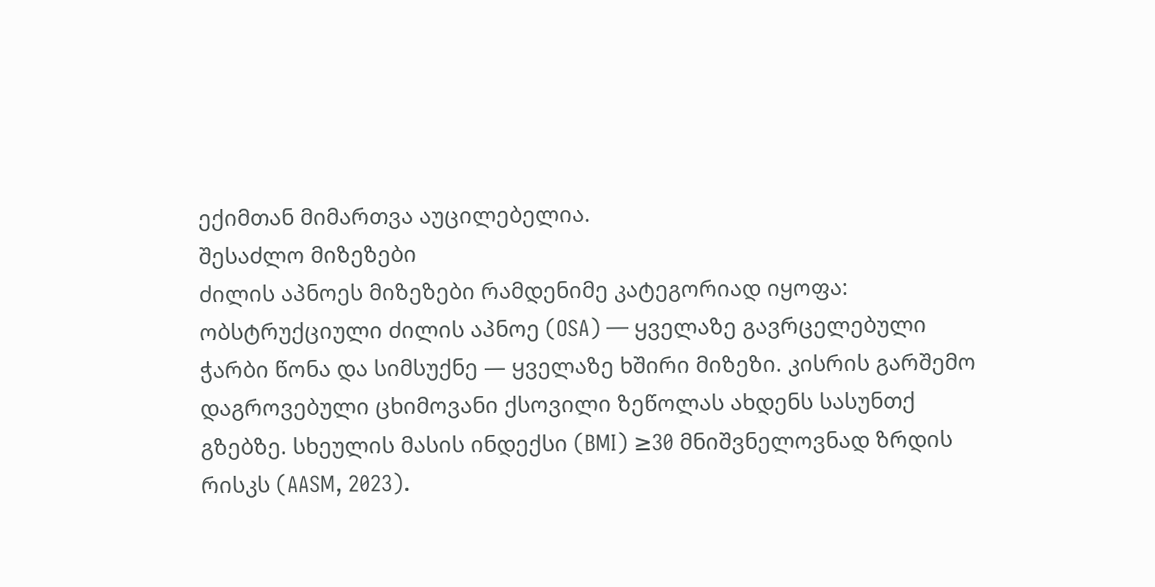ექიმთან მიმართვა აუცილებელია.
შესაძლო მიზეზები
ძილის აპნოეს მიზეზები რამდენიმე კატეგორიად იყოფა:
ობსტრუქციული ძილის აპნოე (OSA) — ყველაზე გავრცელებული
ჭარბი წონა და სიმსუქნე — ყველაზე ხშირი მიზეზი. კისრის გარშემო დაგროვებული ცხიმოვანი ქსოვილი ზეწოლას ახდენს სასუნთქ გზებზე. სხეულის მასის ინდექსი (BMI) ≥30 მნიშვნელოვნად ზრდის რისკს (AASM, 2023).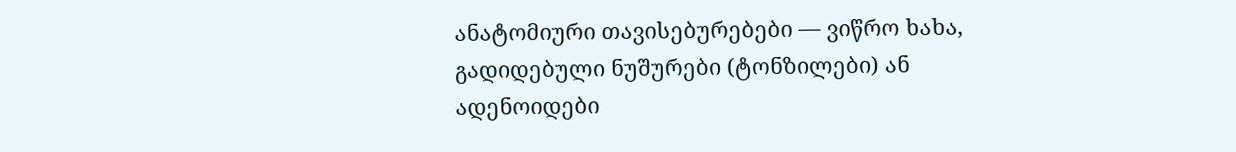ანატომიური თავისებურებები — ვიწრო ხახა, გადიდებული ნუშურები (ტონზილები) ან ადენოიდები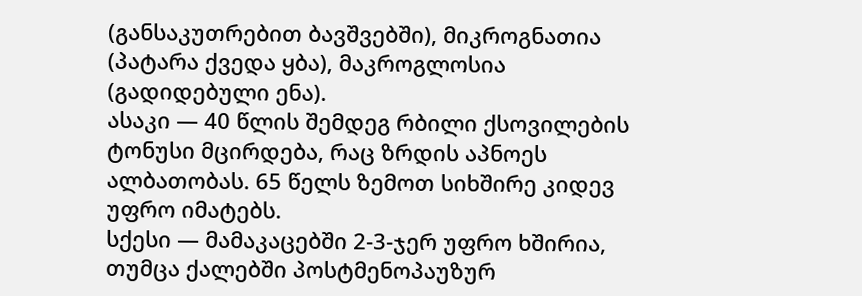(განსაკუთრებით ბავშვებში), მიკროგნათია (პატარა ქვედა ყბა), მაკროგლოსია (გადიდებული ენა).
ასაკი — 40 წლის შემდეგ რბილი ქსოვილების ტონუსი მცირდება, რაც ზრდის აპნოეს ალბათობას. 65 წელს ზემოთ სიხშირე კიდევ უფრო იმატებს.
სქესი — მამაკაცებში 2-3-ჯერ უფრო ხშირია, თუმცა ქალებში პოსტმენოპაუზურ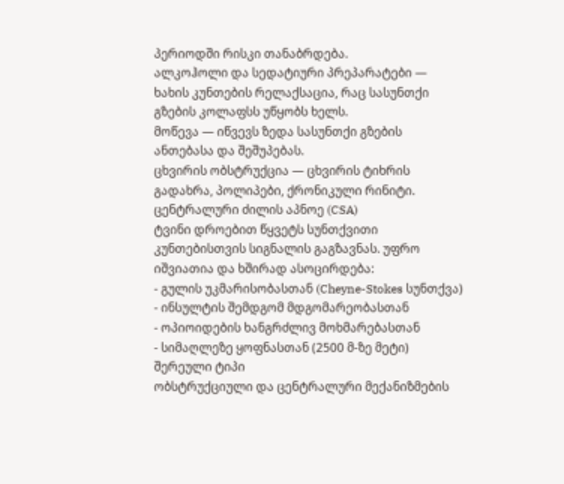პერიოდში რისკი თანაბრდება.
ალკოჰოლი და სედატიური პრეპარატები — ხახის კუნთების რელაქსაცია, რაც სასუნთქი გზების კოლაფსს უწყობს ხელს.
მოწევა — იწვევს ზედა სასუნთქი გზების ანთებასა და შეშუპებას.
ცხვირის ობსტრუქცია — ცხვირის ტიხრის გადახრა, პოლიპები, ქრონიკული რინიტი.
ცენტრალური ძილის აპნოე (CSA)
ტვინი დროებით წყვეტს სუნთქვითი კუნთებისთვის სიგნალის გაგზავნას. უფრო იშვიათია და ხშირად ასოცირდება:
- გულის უკმარისობასთან (Cheyne-Stokes სუნთქვა)
- ინსულტის შემდგომ მდგომარეობასთან
- ოპიოიდების ხანგრძლივ მოხმარებასთან
- სიმაღლეზე ყოფნასთან (2500 მ-ზე მეტი)
შერეული ტიპი
ობსტრუქციული და ცენტრალური მექანიზმების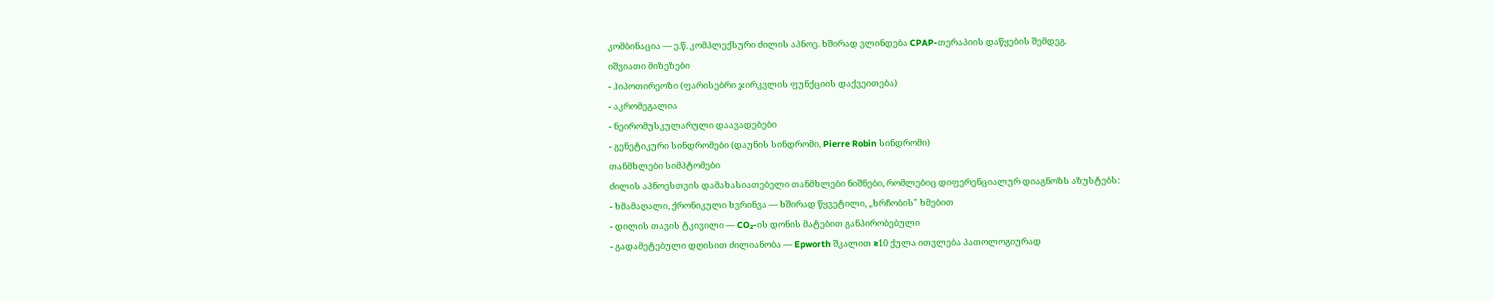კომბინაცია — ე.წ. კომპლექსური ძილის აპნოე. ხშირად ვლინდება CPAP-თერაპიის დაწყების შემდეგ.
იშვიათი მიზეზები
- ჰიპოთირეოზი (ფარისებრი ჯირკვლის ფუნქციის დაქვეითება)
- აკრომეგალია
- ნეირომუსკულარული დაავადებები
- გენეტიკური სინდრომები (დაუნის სინდრომი, Pierre Robin სინდრომი)
თანმხლები სიმპტომები
ძილის აპნოესთვის დამახასიათებელი თანმხლები ნიშნები, რომლებიც დიფერენციალურ დიაგნოზს აზუსტებს:
- ხმამაღალი, ქრონიკული ხვრინვა — ხშირად წყვეტილი, „ხრჩობის" ხმებით
- დილის თავის ტკივილი — CO₂-ის დონის მატებით განპირობებული
- გადამეტებული დღისით ძილიანობა — Epworth შკალით ≥10 ქულა ითვლება პათოლოგიურად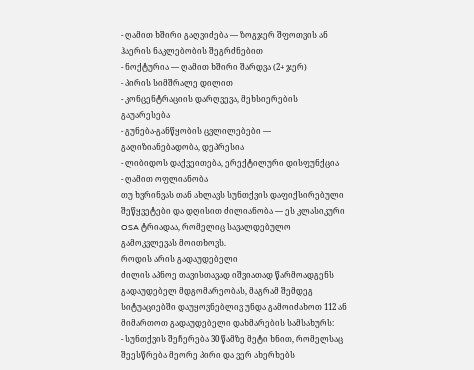- ღამით ხშირი გაღვიძება — ზოგჯერ შფოთვის ან ჰაერის ნაკლებობის შეგრძნებით
- ნოქტურია — ღამით ხშირი შარდვა (2+ ჯერ)
- პირის სიმშრალე დილით
- კონცენტრაციის დარღვევა, მეხსიერების გაუარესება
- გუნება-განწყობის ცვლილებები — გაღიზიანებადობა, დეპრესია
- ლიბიდოს დაქვეითება, ერექტილური დისფუნქცია
- ღამით ოფლიანობა
თუ ხვრინვას თან ახლავს სუნთქვის დაფიქსირებული შეწყვეტები და დღისით ძილიანობა — ეს კლასიკური OSA ტრიადაა, რომელიც სავალდებულო გამოკვლევას მოითხოვს.
როდის არის გადაუდებელი
ძილის აპნოე თავისთავად იშვიათად წარმოადგენს გადაუდებელ მდგომარეობას, მაგრამ შემდეგ სიტუაციებში დაუყოვნებლივ უნდა გამოიძახოთ 112 ან მიმართოთ გადაუდებელი დახმარების სამსახურს:
- სუნთქვის შეჩერება 30 წამზე მეტი ხნით, რომელსაც შეესწრება მეორე პირი და ვერ ახერხებს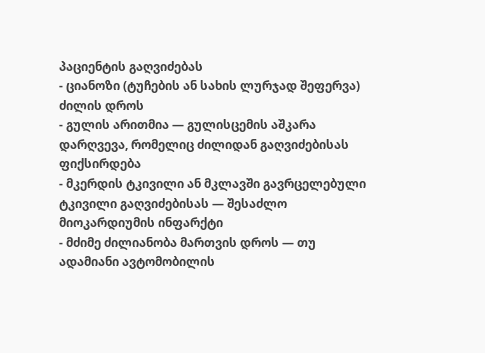პაციენტის გაღვიძებას
- ციანოზი (ტუჩების ან სახის ლურჯად შეფერვა) ძილის დროს
- გულის არითმია — გულისცემის აშკარა დარღვევა, რომელიც ძილიდან გაღვიძებისას ფიქსირდება
- მკერდის ტკივილი ან მკლავში გავრცელებული ტკივილი გაღვიძებისას — შესაძლო მიოკარდიუმის ინფარქტი
- მძიმე ძილიანობა მართვის დროს — თუ ადამიანი ავტომობილის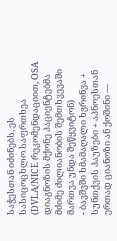საჭესთან იძინებს, ეს სასიცოცხლო საფრთხეა (DVLA/NICE რეკომენდაციით, OSA დიაგნოზის მქონე პაციენტებმა მძიმე ძილიანობის შემთხვევაში მართვა უნდა შეწყვიტონ)
- ბავშვში ხმამაღალი ხვრინვა + სუნთქვის პაუზები + აპნოესთან ერთად ციანოზი ან ქოშინი —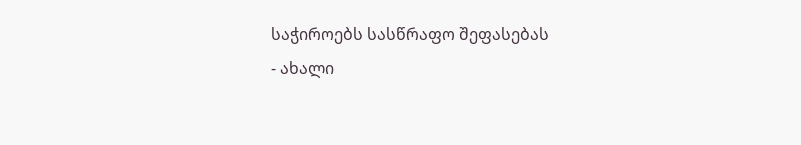საჭიროებს სასწრაფო შეფასებას
- ახალი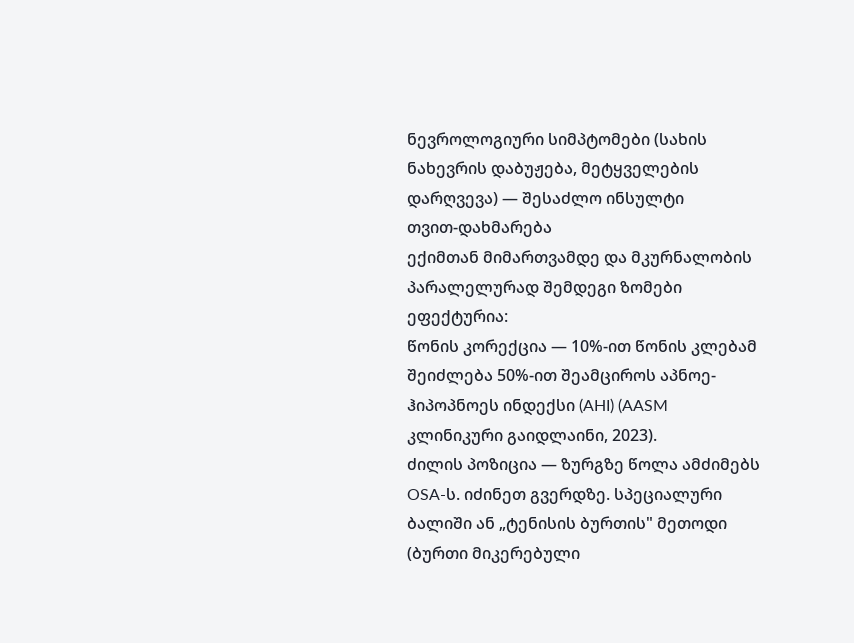ნევროლოგიური სიმპტომები (სახის ნახევრის დაბუჟება, მეტყველების დარღვევა) — შესაძლო ინსულტი
თვით-დახმარება
ექიმთან მიმართვამდე და მკურნალობის პარალელურად შემდეგი ზომები ეფექტურია:
წონის კორექცია — 10%-ით წონის კლებამ შეიძლება 50%-ით შეამციროს აპნოე-ჰიპოპნოეს ინდექსი (AHI) (AASM კლინიკური გაიდლაინი, 2023).
ძილის პოზიცია — ზურგზე წოლა ამძიმებს OSA-ს. იძინეთ გვერდზე. სპეციალური ბალიში ან „ტენისის ბურთის" მეთოდი (ბურთი მიკერებული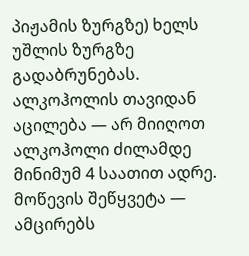პიჟამის ზურგზე) ხელს უშლის ზურგზე გადაბრუნებას.
ალკოჰოლის თავიდან აცილება — არ მიიღოთ ალკოჰოლი ძილამდე მინიმუმ 4 საათით ადრე.
მოწევის შეწყვეტა — ამცირებს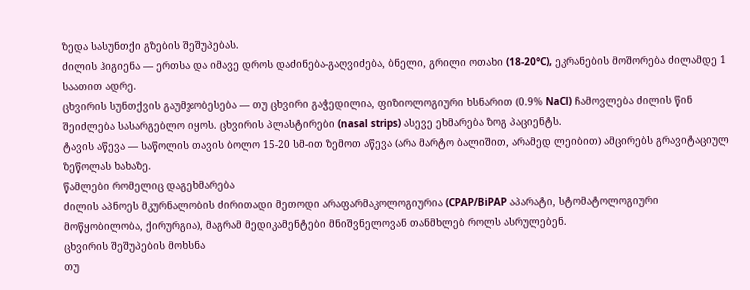ზედა სასუნთქი გზების შეშუპებას.
ძილის ჰიგიენა — ერთსა და იმავე დროს დაძინება-გაღვიძება, ბნელი, გრილი ოთახი (18-20°C), ეკრანების მოშორება ძილამდე 1 საათით ადრე.
ცხვირის სუნთქვის გაუმჯობესება — თუ ცხვირი გაჭედილია, ფიზიოლოგიური ხსნარით (0.9% NaCl) ჩამოვლება ძილის წინ შეიძლება სასარგებლო იყოს. ცხვირის პლასტირები (nasal strips) ასევე ეხმარება ზოგ პაციენტს.
ტავის აწევა — საწოლის თავის ბოლო 15-20 სმ-ით ზემოთ აწევა (არა მარტო ბალიშით, არამედ ლეიბით) ამცირებს გრავიტაციულ ზეწოლას ხახაზე.
წამლები რომელიც დაგეხმარება
ძილის აპნოეს მკურნალობის ძირითადი მეთოდი არაფარმაკოლოგიურია (CPAP/BiPAP აპარატი, სტომატოლოგიური მოწყობილობა, ქირურგია), მაგრამ მედიკამენტები მნიშვნელოვან თანმხლებ როლს ასრულებენ.
ცხვირის შეშუპების მოხსნა
თუ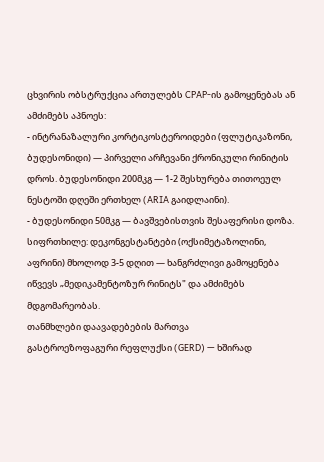ცხვირის ობსტრუქცია ართულებს CPAP-ის გამოყენებას ან ამძიმებს აპნოეს:
- ინტრანაზალური კორტიკოსტეროიდები (ფლუტიკაზონი, ბუდესონიდი) — პირველი არჩევანი ქრონიკული რინიტის დროს. ბუდესონიდი 200მკგ — 1-2 შესხურება თითოეულ ნესტოში დღეში ერთხელ (ARIA გაიდლაინი).
- ბუდესონიდი 50მკგ — ბავშვებისთვის შესაფერისი დოზა.
სიფრთხილე: დეკონგესტანტები (ოქსიმეტაზოლინი, აფრინი) მხოლოდ 3-5 დღით — ხანგრძლივი გამოყენება იწვევს „მედიკამენტოზურ რინიტს" და ამძიმებს მდგომარეობას.
თანმხლები დაავადებების მართვა
გასტროეზოფაგური რეფლუქსი (GERD) — ხშირად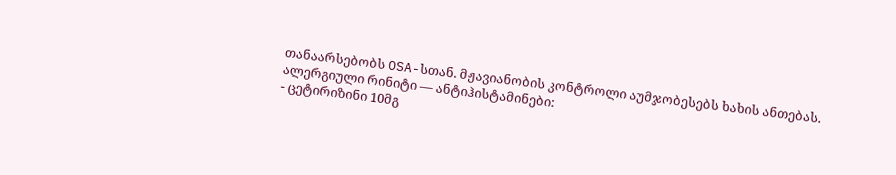თანაარსებობს OSA-სთან. მჟავიანობის კონტროლი აუმჯობესებს ხახის ანთებას.
ალერგიული რინიტი — ანტიჰისტამინები:
- ცეტირიზინი 10მგ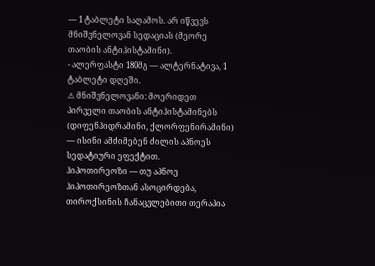— 1 ტაბლეტი საღამოს. არ იწვევს მნიშვნელოვან სედაციას (მეორე თაობის ანტიჰისტამინი).
- ალერფასტი 180მგ — ალტერნატივა, 1 ტაბლეტი დღეში.
⚠ მნიშვნელოვანი: მოერიდეთ პირველი თაობის ანტიჰისტამინებს (დიფენჰიდრამინი, ქლორფენირამინი) — ისინი ამძიმებენ ძილის აპნოეს სედატიური ეფექტით.
ჰიპოთირეოზი — თუ აპნოე ჰიპოთირეოზთან ასოცირდება, თიროქსინის ჩანაცვლებითი თერაპია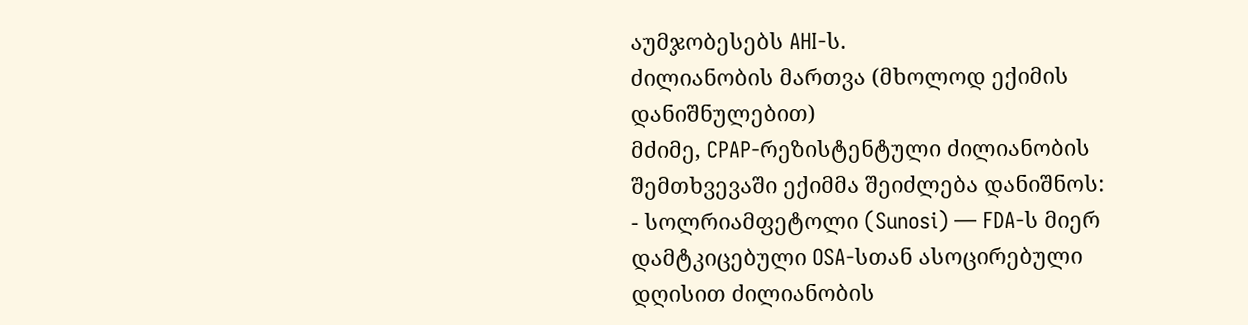აუმჯობესებს AHI-ს.
ძილიანობის მართვა (მხოლოდ ექიმის დანიშნულებით)
მძიმე, CPAP-რეზისტენტული ძილიანობის შემთხვევაში ექიმმა შეიძლება დანიშნოს:
- სოლრიამფეტოლი (Sunosi) — FDA-ს მიერ დამტკიცებული OSA-სთან ასოცირებული დღისით ძილიანობის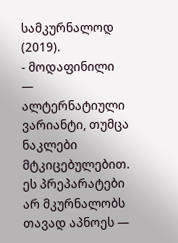სამკურნალოდ (2019).
- მოდაფინილი — ალტერნატიული ვარიანტი, თუმცა ნაკლები მტკიცებულებით.
ეს პრეპარატები არ მკურნალობს თავად აპნოეს —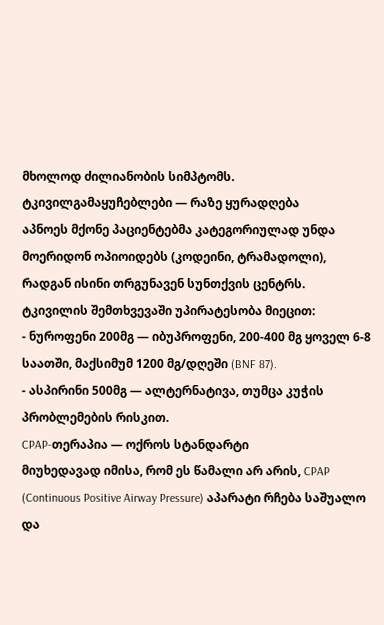მხოლოდ ძილიანობის სიმპტომს.
ტკივილგამაყუჩებლები — რაზე ყურადღება
აპნოეს მქონე პაციენტებმა კატეგორიულად უნდა მოერიდონ ოპიოიდებს (კოდეინი, ტრამადოლი), რადგან ისინი თრგუნავენ სუნთქვის ცენტრს. ტკივილის შემთხვევაში უპირატესობა მიეცით:
- ნუროფენი 200მგ — იბუპროფენი, 200-400 მგ ყოველ 6-8 საათში, მაქსიმუმ 1200 მგ/დღეში (BNF 87).
- ასპირინი 500მგ — ალტერნატივა, თუმცა კუჭის პრობლემების რისკით.
CPAP-თერაპია — ოქროს სტანდარტი
მიუხედავად იმისა, რომ ეს წამალი არ არის, CPAP (Continuous Positive Airway Pressure) აპარატი რჩება საშუალო და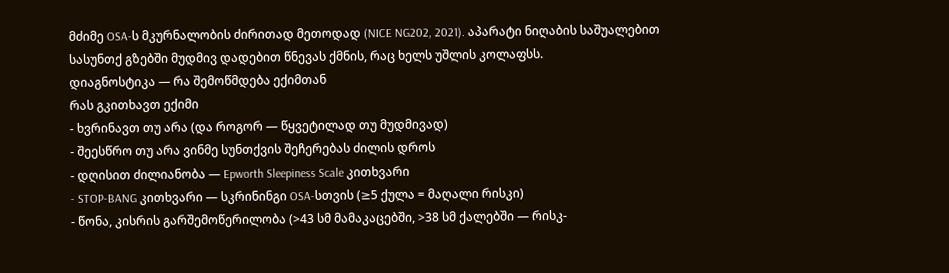მძიმე OSA-ს მკურნალობის ძირითად მეთოდად (NICE NG202, 2021). აპარატი ნიღაბის საშუალებით სასუნთქ გზებში მუდმივ დადებით წნევას ქმნის, რაც ხელს უშლის კოლაფსს.
დიაგნოსტიკა — რა შემოწმდება ექიმთან
რას გკითხავთ ექიმი
- ხვრინავთ თუ არა (და როგორ — წყვეტილად თუ მუდმივად)
- შეესწრო თუ არა ვინმე სუნთქვის შეჩერებას ძილის დროს
- დღისით ძილიანობა — Epworth Sleepiness Scale კითხვარი
- STOP-BANG კითხვარი — სკრინინგი OSA-სთვის (≥5 ქულა = მაღალი რისკი)
- წონა, კისრის გარშემოწერილობა (>43 სმ მამაკაცებში, >38 სმ ქალებში — რისკ-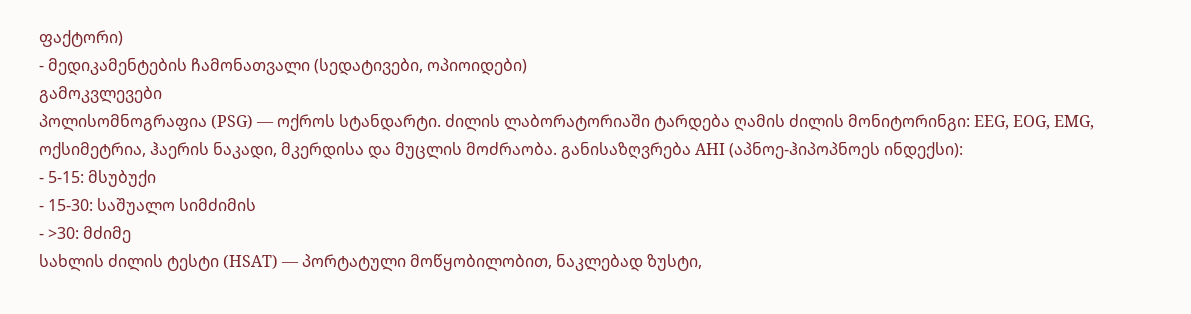ფაქტორი)
- მედიკამენტების ჩამონათვალი (სედატივები, ოპიოიდები)
გამოკვლევები
პოლისომნოგრაფია (PSG) — ოქროს სტანდარტი. ძილის ლაბორატორიაში ტარდება ღამის ძილის მონიტორინგი: EEG, EOG, EMG, ოქსიმეტრია, ჰაერის ნაკადი, მკერდისა და მუცლის მოძრაობა. განისაზღვრება AHI (აპნოე-ჰიპოპნოეს ინდექსი):
- 5-15: მსუბუქი
- 15-30: საშუალო სიმძიმის
- >30: მძიმე
სახლის ძილის ტესტი (HSAT) — პორტატული მოწყობილობით, ნაკლებად ზუსტი,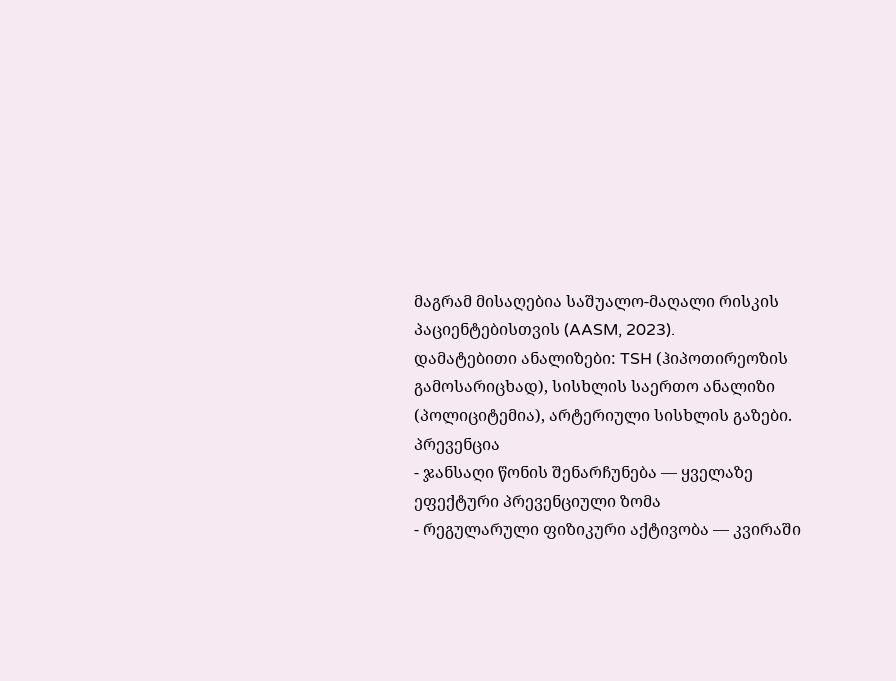მაგრამ მისაღებია საშუალო-მაღალი რისკის პაციენტებისთვის (AASM, 2023).
დამატებითი ანალიზები: TSH (ჰიპოთირეოზის გამოსარიცხად), სისხლის საერთო ანალიზი (პოლიციტემია), არტერიული სისხლის გაზები.
პრევენცია
- ჯანსაღი წონის შენარჩუნება — ყველაზე ეფექტური პრევენციული ზომა
- რეგულარული ფიზიკური აქტივობა — კვირაში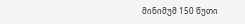მინიმუმ 150 წუთი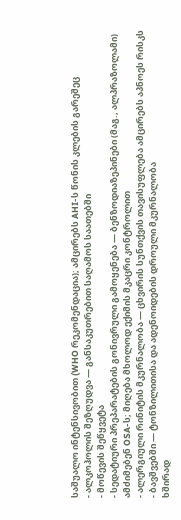საშუალო ინტენსივობით (WHO რეკომენდაცია); ამცირებს AHI-ს წონის კლების გარეშეც
- ალკოჰოლის შეზღუდვა — განსაკუთრებით საღამოს საათებში
- მოწევის შეწყვეტა
- სედატიური პრეპარატების გონივრული გამოყენება — ბენზოდიაზეპინები (მაგ., ალპრაზოლამი) ამძიმებენ OSA-ს; მიღება მხოლოდ ექიმის მკაცრი კონტროლით
- ალერგიული რინიტის მკურნალობა — ცხვირის სუნთქვის თავისუფლება ამცირებს აპნოეს რისკს
- ბავშვებში — ტონზილითისა და ადენოიდების დროული მკურნალობა
ხშირად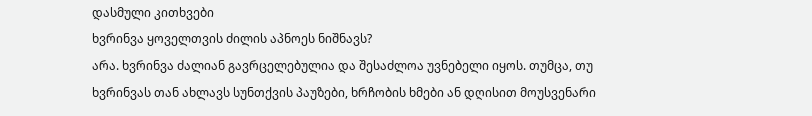დასმული კითხვები
ხვრინვა ყოველთვის ძილის აპნოეს ნიშნავს?
არა. ხვრინვა ძალიან გავრცელებულია და შესაძლოა უვნებელი იყოს. თუმცა, თუ ხვრინვას თან ახლავს სუნთქვის პაუზები, ხრჩობის ხმები ან დღისით მოუსვენარი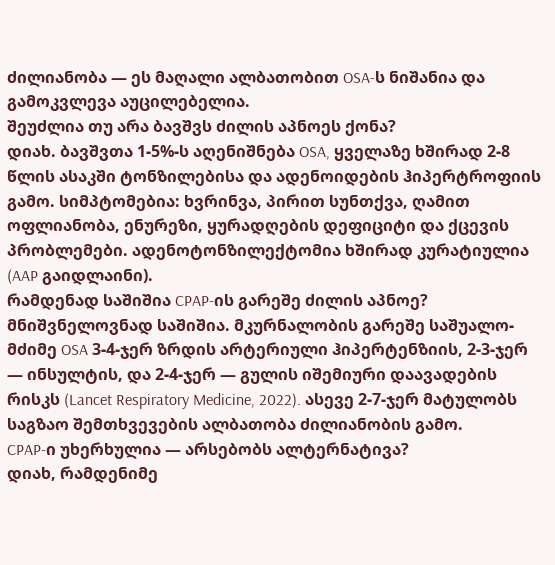ძილიანობა — ეს მაღალი ალბათობით OSA-ს ნიშანია და გამოკვლევა აუცილებელია.
შეუძლია თუ არა ბავშვს ძილის აპნოეს ქონა?
დიახ. ბავშვთა 1-5%-ს აღენიშნება OSA, ყველაზე ხშირად 2-8 წლის ასაკში ტონზილებისა და ადენოიდების ჰიპერტროფიის გამო. სიმპტომებია: ხვრინვა, პირით სუნთქვა, ღამით ოფლიანობა, ენურეზი, ყურადღების დეფიციტი და ქცევის პრობლემები. ადენოტონზილექტომია ხშირად კურატიულია (AAP გაიდლაინი).
რამდენად საშიშია CPAP-ის გარეშე ძილის აპნოე?
მნიშვნელოვნად საშიშია. მკურნალობის გარეშე საშუალო-მძიმე OSA 3-4-ჯერ ზრდის არტერიული ჰიპერტენზიის, 2-3-ჯერ — ინსულტის, და 2-4-ჯერ — გულის იშემიური დაავადების რისკს (Lancet Respiratory Medicine, 2022). ასევე 2-7-ჯერ მატულობს საგზაო შემთხვევების ალბათობა ძილიანობის გამო.
CPAP-ი უხერხულია — არსებობს ალტერნატივა?
დიახ, რამდენიმე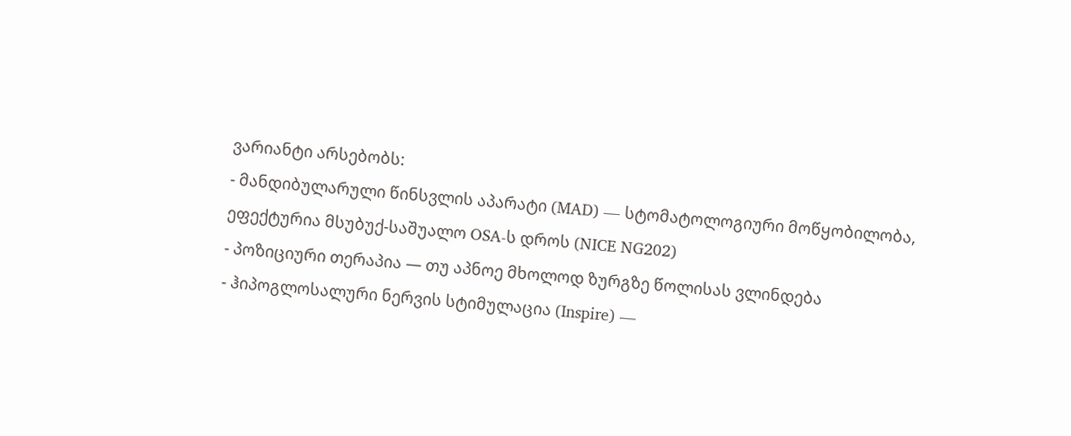ვარიანტი არსებობს:
- მანდიბულარული წინსვლის აპარატი (MAD) — სტომატოლოგიური მოწყობილობა, ეფექტურია მსუბუქ-საშუალო OSA-ს დროს (NICE NG202)
- პოზიციური თერაპია — თუ აპნოე მხოლოდ ზურგზე წოლისას ვლინდება
- ჰიპოგლოსალური ნერვის სტიმულაცია (Inspire) —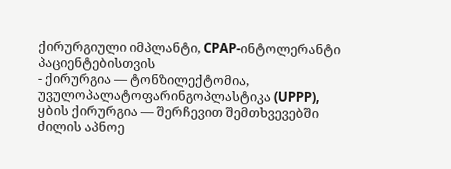ქირურგიული იმპლანტი, CPAP-ინტოლერანტი პაციენტებისთვის
- ქირურგია — ტონზილექტომია, უვულოპალატოფარინგოპლასტიკა (UPPP), ყბის ქირურგია — შერჩევით შემთხვევებში
ძილის აპნოე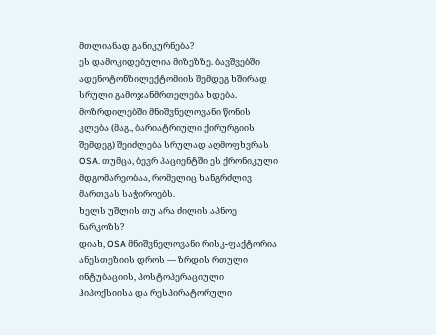მთლიანად განიკურნება?
ეს დამოკიდებულია მიზეზზე. ბავშვებში ადენოტონზილექტომიის შემდეგ ხშირად სრული გამოჯანმრთელება ხდება. მოზრდილებში მნიშვნელოვანი წონის კლება (მაგ., ბარიატრიული ქირურგიის შემდეგ) შეიძლება სრულად აღმოფხვრას OSA. თუმცა, ბევრ პაციენტში ეს ქრონიკული მდგომარეობაა, რომელიც ხანგრძლივ მართვას საჭიროებს.
ხელს უშლის თუ არა ძილის აპნოე ნარკოზს?
დიახ, OSA მნიშვნელოვანი რისკ-ფაქტორია ანესთეზიის დროს — ზრდის რთული ინტუბაციის, პოსტოპერაციული ჰიპოქსიისა და რესპირატორული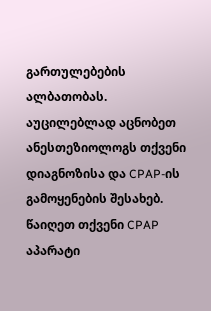გართულებების ალბათობას. აუცილებლად აცნობეთ ანესთეზიოლოგს თქვენი დიაგნოზისა და CPAP-ის გამოყენების შესახებ. წაიღეთ თქვენი CPAP აპარატი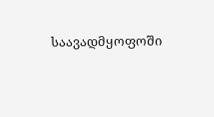საავადმყოფოში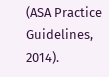(ASA Practice Guidelines, 2014).